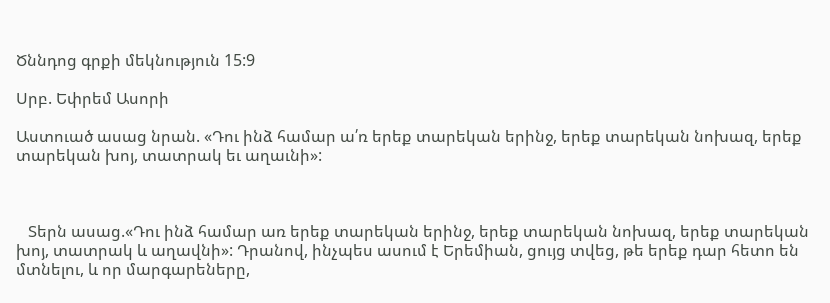Ծննդոց գրքի մեկնություն 15:9

Սրբ. Եփրեմ Ասորի

Աստուած ասաց նրան. «Դու ինձ համար ա՛ռ երեք տարեկան երինջ, երեք տարեկան նոխազ, երեք տարեկան խոյ, տատրակ եւ աղաւնի»:



   Տերն ասաց.«Դու ինձ համար առ երեք տարեկան երինջ, երեք տարեկան նոխազ, երեք տարեկան խոյ, տատրակ և աղավնի»: Դրանով, ինչպես ասում է Երեմիան, ցույց տվեց, թե երեք դար հետո են մտնելու, և որ մարգարեները,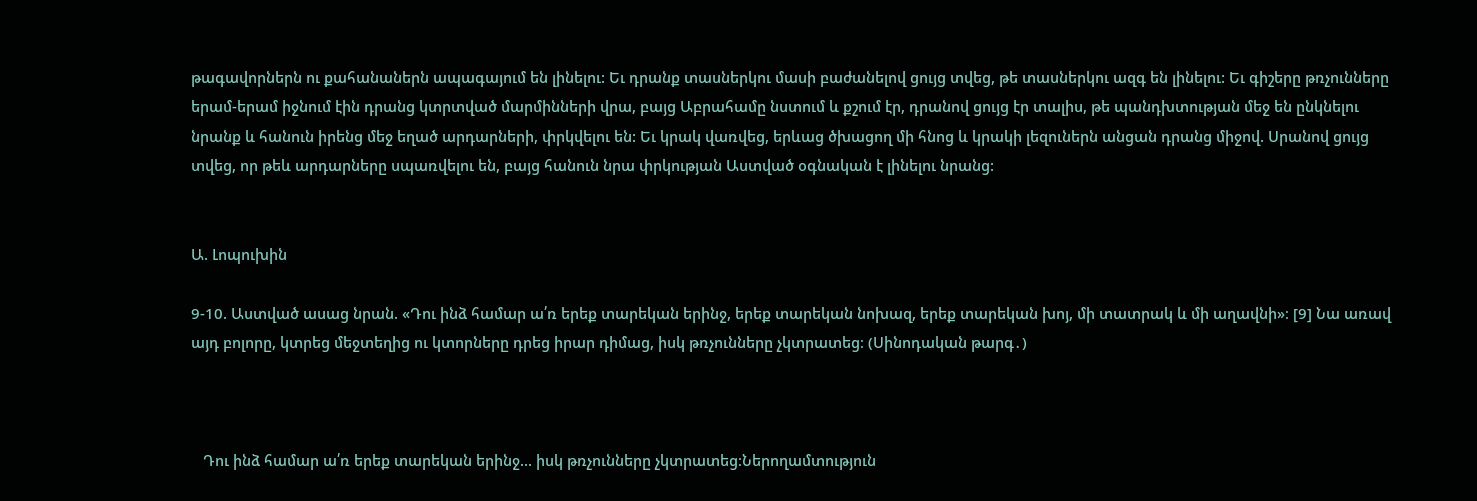թագավորներն ու քահանաներն ապագայում են լինելու: Եւ դրանք տասներկու մասի բաժանելով ցույց տվեց, թե տասներկու ազգ են լինելու: Եւ գիշերը թռչունները երամ-երամ իջնում էին դրանց կտրտված մարմինների վրա, բայց Աբրահամը նստում և քշում էր, դրանով ցույց էր տալիս, թե պանդխտության մեջ են ընկնելու նրանք և հանուն իրենց մեջ եղած արդարների, փրկվելու են: Եւ կրակ վառվեց, երևաց ծխացող մի հնոց և կրակի լեզուներն անցան դրանց միջով. Սրանով ցույց տվեց, որ թեև արդարները սպառվելու են, բայց հանուն նրա փրկության Աստված օգնական է լինելու նրանց:


Ա. Լոպուխին

9-10. Աստված ասաց նրան. «Դու ինձ համար ա՛ռ երեք տարեկան երինջ, երեք տարեկան նոխազ, երեք տարեկան խոյ, մի տատրակ և մի աղավնի»։ [9] Նա առավ այդ բոլորը, կտրեց մեջտեղից ու կտորները դրեց իրար դիմաց, իսկ թռչունները չկտրատեց։ (Սինոդական թարգ․)



   Դու ինձ համար ա՛ռ երեք տարեկան երինջ... իսկ թռչունները չկտրատեց։Ներողամտություն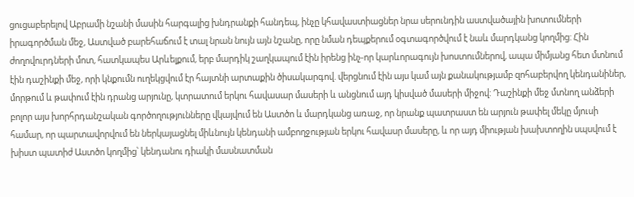ցուցաբերելով Աբրամի նշանի մասին հարգալից խնդրանքի հանդեպ, ինչը կհավաստիացներ նրա սերունդին աստվածային խոտումների իրագործման մեջ, Աստված բարեհաճում է տալ նրան նույն այն նշանը, որը նման դեպքերում օգտագործվում է նաև մարդկանց կողմից: Հին ժողովուրդների մոտ, հատկապես Արևելքում, երբ մարդիկ շաղկապում էին իրենց ինչ-որ կարևորագույն խոստումներով, ապա միմյանց հետ մտնում էին դաշինքի մեջ, որի կնքումն ուղեկցվում էր հայտնի արտաքին ծիսակարգով. վերցնում էին այս կամ այն քանակությամբ զոհաբերվող կենդանիներ, մորթում և թափում էին դրանց արյունը, կտրատում երկու հավասար մասերի և անցնում այդ կիսված մասերի միջով: Դաշինքի մեջ մտնող անձերի բոլոր այս խորհրդանշական գործողությունները վկայվում են Աստծո և մարդկանց առաջ, որ նրանք պատրաստ են արյուն թափել մեկը մյուսի համար, որ պարտավորվում են ներկայացնել միևնույն կենդանի ամբողջության երկու հավասր մասերը, և որ այդ միության խախտողին սպսվում է խիստ պատիժ Աստծո կողմից՝ կենդանու դիակի մասնատման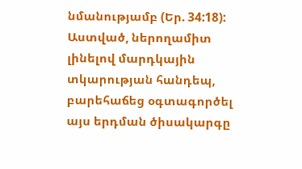նմանությամբ (Եր. 34:18): Աստված, ներողամիտ լինելով մարդկային տկարության հանդեպ, բարեհաճեց օգտագործել այս երդման ծիսակարգը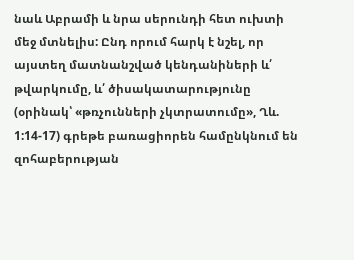նաև Աբրամի և նրա սերունդի հետ ուխտի մեջ մտնելիս: Ընդ որում հարկ է նշել, որ այստեղ մատնանշված կենդանիների և՛ թվարկումը, և՛ ծիսակատարությունը (օրինակ՝ «թռչունների չկտրատումը», Ղև. 1:14-17) գրեթե բառացիորեն համընկնում են զոհաբերության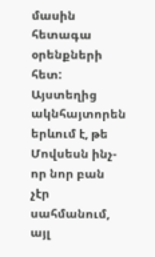մասին հետագա օրենքների հետ: Այստեղից ակնհայտորեն երևում է, թե Մովսեսն ինչ-որ նոր բան չէր սահմանում, այլ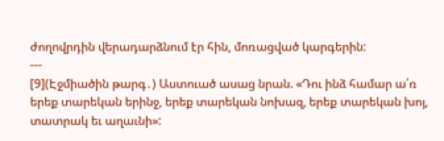ժողովրդին վերադարձնում էր հին, մոռացված կարգերին:
---
[9](Էջմիածին թարգ․) Աստուած ասաց նրան. «Դու ինձ համար ա՛ռ երեք տարեկան երինջ, երեք տարեկան նոխազ, երեք տարեկան խոյ, տատրակ եւ աղաւնի»: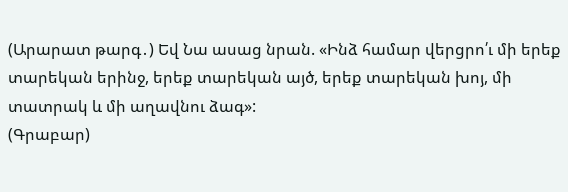(Արարատ թարգ․) Եվ Նա ասաց նրան. «Ինձ համար վերցրո՛ւ մի երեք տարեկան երինջ, երեք տարեկան այծ, երեք տարեկան խոյ, մի տատրակ և մի աղավնու ձագ»:
(Գրաբար)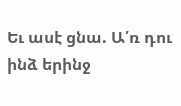Եւ ասէ ցնա. Ա՛ռ դու ինձ երինջ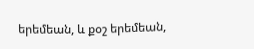երեմեան, և քօշ երեմեան,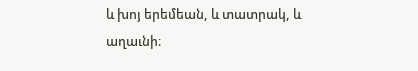և խոյ երեմեան, և տատրակ, և աղաւնի։